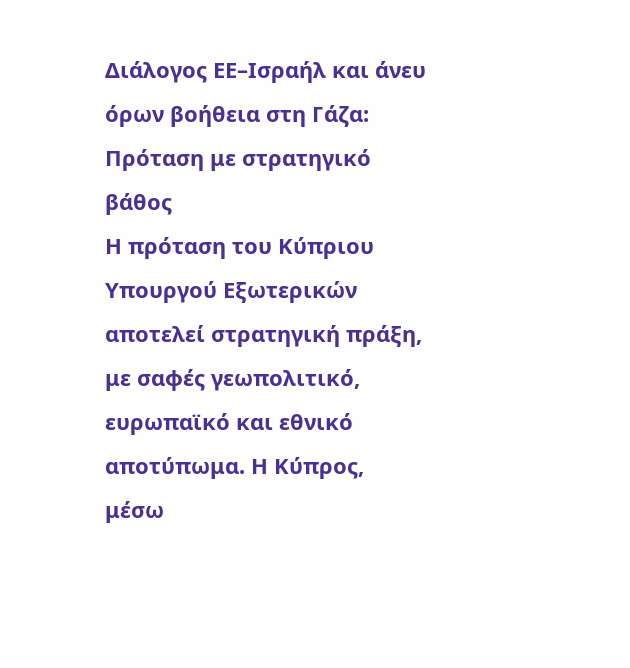Διάλογος ΕΕ–Ισραήλ και άνευ όρων βοήθεια στη Γάζα: Πρόταση με στρατηγικό βάθος
Η πρόταση του Κύπριου Υπουργού Εξωτερικών αποτελεί στρατηγική πράξη, με σαφές γεωπολιτικό, ευρωπαϊκό και εθνικό αποτύπωμα. Η Κύπρος, μέσω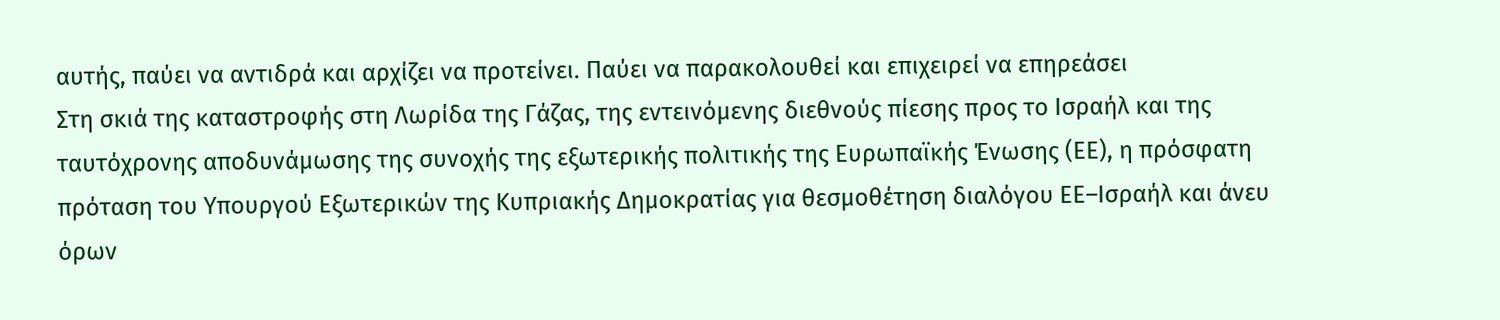αυτής, παύει να αντιδρά και αρχίζει να προτείνει. Παύει να παρακολουθεί και επιχειρεί να επηρεάσει
Στη σκιά της καταστροφής στη Λωρίδα της Γάζας, της εντεινόμενης διεθνούς πίεσης προς το Ισραήλ και της ταυτόχρονης αποδυνάμωσης της συνοχής της εξωτερικής πολιτικής της Ευρωπαϊκής Ένωσης (ΕΕ), η πρόσφατη πρόταση του Υπουργού Εξωτερικών της Κυπριακής Δημοκρατίας για θεσμοθέτηση διαλόγου ΕΕ–Ισραήλ και άνευ όρων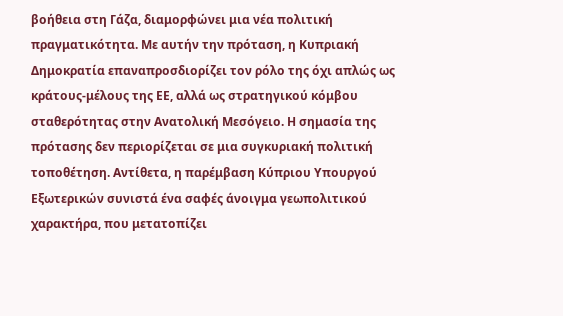βοήθεια στη Γάζα, διαμορφώνει μια νέα πολιτική πραγματικότητα. Με αυτήν την πρόταση, η Κυπριακή Δημοκρατία επαναπροσδιορίζει τον ρόλο της όχι απλώς ως κράτους-μέλους της ΕΕ, αλλά ως στρατηγικού κόμβου σταθερότητας στην Ανατολική Μεσόγειο. Η σημασία της πρότασης δεν περιορίζεται σε μια συγκυριακή πολιτική τοποθέτηση. Αντίθετα, η παρέμβαση Κύπριου Υπουργού Εξωτερικών συνιστά ένα σαφές άνοιγμα γεωπολιτικού χαρακτήρα, που μετατοπίζει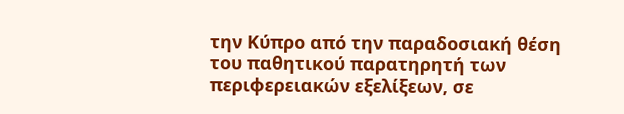την Κύπρο από την παραδοσιακή θέση του παθητικού παρατηρητή των περιφερειακών εξελίξεων, σε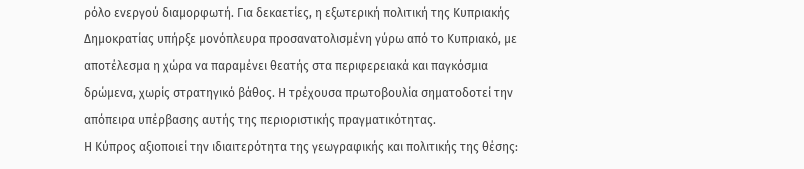ρόλο ενεργού διαμορφωτή. Για δεκαετίες, η εξωτερική πολιτική της Κυπριακής Δημοκρατίας υπήρξε μονόπλευρα προσανατολισμένη γύρω από το Κυπριακό, με αποτέλεσμα η χώρα να παραμένει θεατής στα περιφερειακά και παγκόσμια δρώμενα, χωρίς στρατηγικό βάθος. Η τρέχουσα πρωτοβουλία σηματοδοτεί την απόπειρα υπέρβασης αυτής της περιοριστικής πραγματικότητας.
Η Κύπρος αξιοποιεί την ιδιαιτερότητα της γεωγραφικής και πολιτικής της θέσης: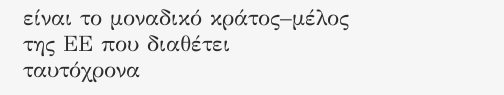είναι το μοναδικό κράτος–μέλος της ΕΕ που διαθέτει ταυτόχρονα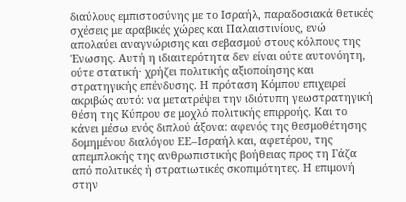διαύλους εμπιστοσύνης με το Ισραήλ, παραδοσιακά θετικές σχέσεις με αραβικές χώρες και Παλαιστινίους, ενώ απολαύει αναγνώρισης και σεβασμού στους κόλπους της Ένωσης. Αυτή η ιδιαιτερότητα δεν είναι ούτε αυτονόητη, ούτε στατική· χρήζει πολιτικής αξιοποίησης και στρατηγικής επένδυσης. Η πρόταση Κόμπου επιχειρεί ακριβώς αυτό: να μετατρέψει την ιδιότυπη γεωστρατηγική θέση της Κύπρου σε μοχλό πολιτικής επιρροής. Και το κάνει μέσω ενός διπλού άξονα: αφενός της θεσμοθέτησης δομημένου διαλόγου ΕΕ–Ισραήλ και, αφετέρου, της απεμπλοκής της ανθρωπιστικής βοήθειας προς τη Γάζα από πολιτικές ή στρατιωτικές σκοπιμότητες. Η επιμονή στην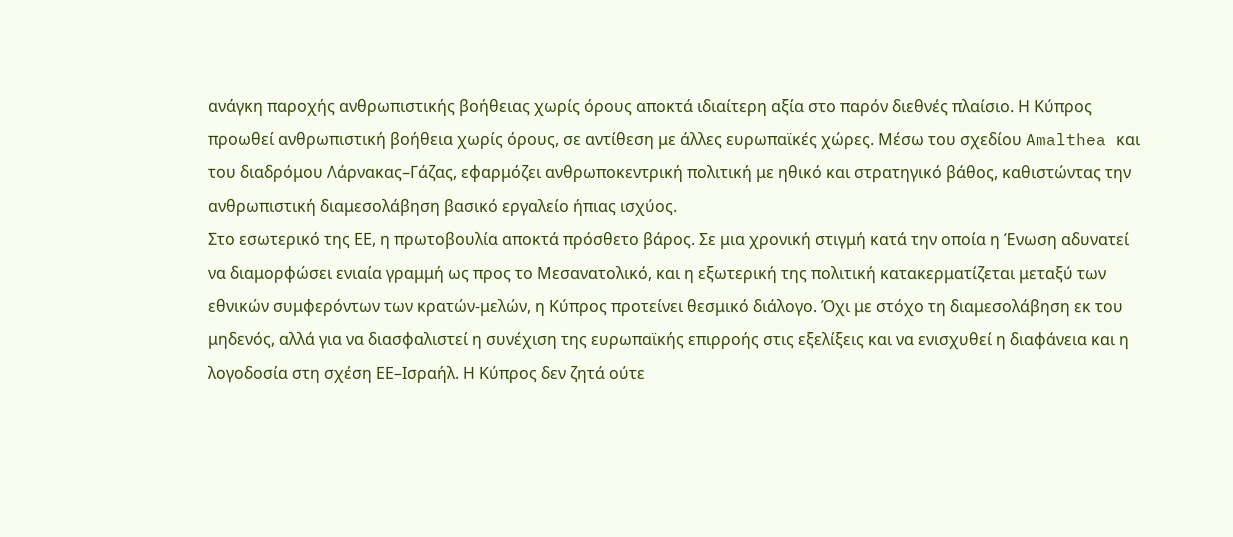ανάγκη παροχής ανθρωπιστικής βοήθειας χωρίς όρους αποκτά ιδιαίτερη αξία στο παρόν διεθνές πλαίσιο. Η Κύπρος προωθεί ανθρωπιστική βοήθεια χωρίς όρους, σε αντίθεση με άλλες ευρωπαϊκές χώρες. Μέσω του σχεδίου Amalthea και του διαδρόμου Λάρνακας–Γάζας, εφαρμόζει ανθρωποκεντρική πολιτική με ηθικό και στρατηγικό βάθος, καθιστώντας την ανθρωπιστική διαμεσολάβηση βασικό εργαλείο ήπιας ισχύος.
Στο εσωτερικό της ΕΕ, η πρωτοβουλία αποκτά πρόσθετο βάρος. Σε μια χρονική στιγμή κατά την οποία η Ένωση αδυνατεί να διαμορφώσει ενιαία γραμμή ως προς το Μεσανατολικό, και η εξωτερική της πολιτική κατακερματίζεται μεταξύ των εθνικών συμφερόντων των κρατών-μελών, η Κύπρος προτείνει θεσμικό διάλογο. Όχι με στόχο τη διαμεσολάβηση εκ του μηδενός, αλλά για να διασφαλιστεί η συνέχιση της ευρωπαϊκής επιρροής στις εξελίξεις και να ενισχυθεί η διαφάνεια και η λογοδοσία στη σχέση ΕΕ–Ισραήλ. Η Κύπρος δεν ζητά ούτε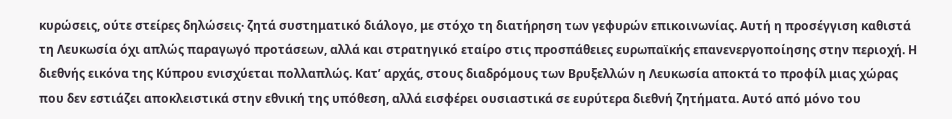κυρώσεις, ούτε στείρες δηλώσεις· ζητά συστηματικό διάλογο, με στόχο τη διατήρηση των γεφυρών επικοινωνίας. Αυτή η προσέγγιση καθιστά τη Λευκωσία όχι απλώς παραγωγό προτάσεων, αλλά και στρατηγικό εταίρο στις προσπάθειες ευρωπαϊκής επανενεργοποίησης στην περιοχή. Η διεθνής εικόνα της Κύπρου ενισχύεται πολλαπλώς. Κατ’ αρχάς, στους διαδρόμους των Βρυξελλών η Λευκωσία αποκτά το προφίλ μιας χώρας που δεν εστιάζει αποκλειστικά στην εθνική της υπόθεση, αλλά εισφέρει ουσιαστικά σε ευρύτερα διεθνή ζητήματα. Αυτό από μόνο του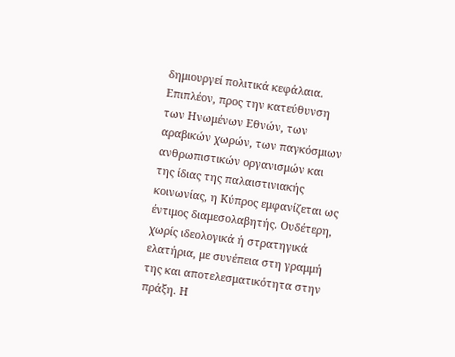δημιουργεί πολιτικά κεφάλαια. Επιπλέον, προς την κατεύθυνση των Ηνωμένων Εθνών, των αραβικών χωρών, των παγκόσμιων ανθρωπιστικών οργανισμών και της ίδιας της παλαιστινιακής κοινωνίας, η Κύπρος εμφανίζεται ως έντιμος διαμεσολαβητής. Ουδέτερη, χωρίς ιδεολογικά ή στρατηγικά ελατήρια, με συνέπεια στη γραμμή της και αποτελεσματικότητα στην πράξη. Η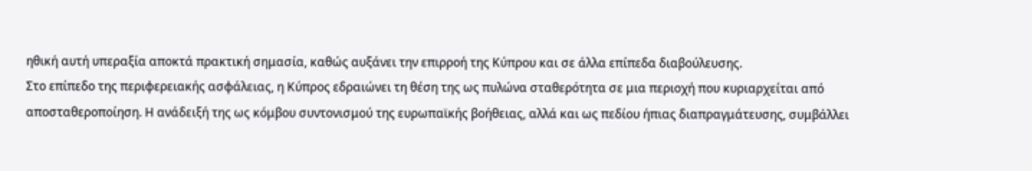ηθική αυτή υπεραξία αποκτά πρακτική σημασία, καθώς αυξάνει την επιρροή της Κύπρου και σε άλλα επίπεδα διαβούλευσης.
Στο επίπεδο της περιφερειακής ασφάλειας, η Κύπρος εδραιώνει τη θέση της ως πυλώνα σταθερότητα σε μια περιοχή που κυριαρχείται από αποσταθεροποίηση. Η ανάδειξή της ως κόμβου συντονισμού της ευρωπαϊκής βοήθειας, αλλά και ως πεδίου ήπιας διαπραγμάτευσης, συμβάλλει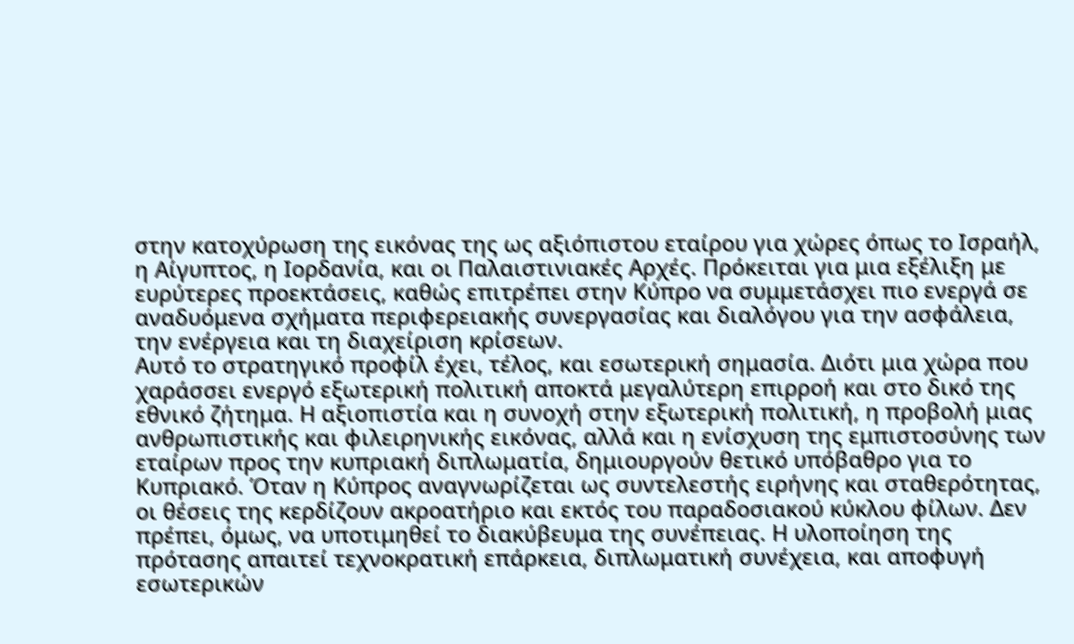στην κατοχύρωση της εικόνας της ως αξιόπιστου εταίρου για χώρες όπως το Ισραήλ, η Αίγυπτος, η Ιορδανία, και οι Παλαιστινιακές Αρχές. Πρόκειται για μια εξέλιξη με ευρύτερες προεκτάσεις, καθώς επιτρέπει στην Κύπρο να συμμετάσχει πιο ενεργά σε αναδυόμενα σχήματα περιφερειακής συνεργασίας και διαλόγου για την ασφάλεια, την ενέργεια και τη διαχείριση κρίσεων.
Αυτό το στρατηγικό προφίλ έχει, τέλος, και εσωτερική σημασία. Διότι μια χώρα που χαράσσει ενεργό εξωτερική πολιτική αποκτά μεγαλύτερη επιρροή και στο δικό της εθνικό ζήτημα. Η αξιοπιστία και η συνοχή στην εξωτερική πολιτική, η προβολή μιας ανθρωπιστικής και φιλειρηνικής εικόνας, αλλά και η ενίσχυση της εμπιστοσύνης των εταίρων προς την κυπριακή διπλωματία, δημιουργούν θετικό υπόβαθρο για το Κυπριακό. Όταν η Κύπρος αναγνωρίζεται ως συντελεστής ειρήνης και σταθερότητας, οι θέσεις της κερδίζουν ακροατήριο και εκτός του παραδοσιακού κύκλου φίλων. Δεν πρέπει, όμως, να υποτιμηθεί το διακύβευμα της συνέπειας. Η υλοποίηση της πρότασης απαιτεί τεχνοκρατική επάρκεια, διπλωματική συνέχεια, και αποφυγή εσωτερικών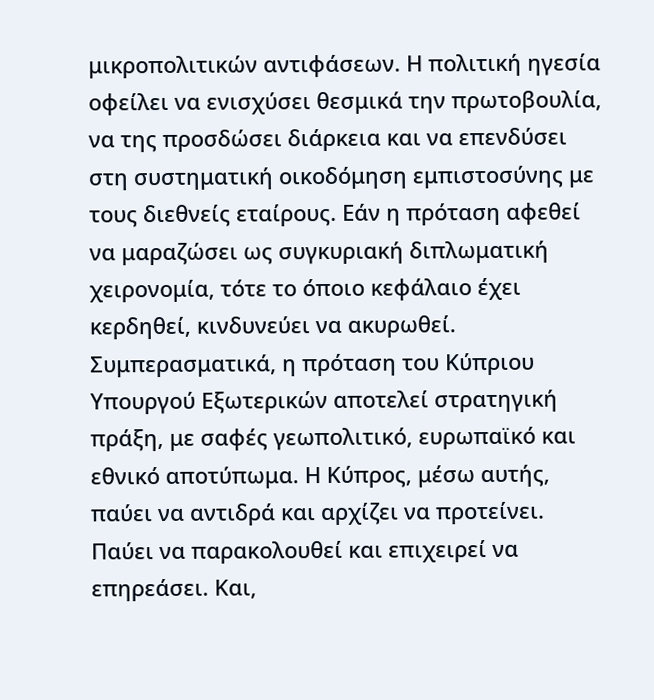μικροπολιτικών αντιφάσεων. Η πολιτική ηγεσία οφείλει να ενισχύσει θεσμικά την πρωτοβουλία, να της προσδώσει διάρκεια και να επενδύσει στη συστηματική οικοδόμηση εμπιστοσύνης με τους διεθνείς εταίρους. Εάν η πρόταση αφεθεί να μαραζώσει ως συγκυριακή διπλωματική χειρονομία, τότε το όποιο κεφάλαιο έχει κερδηθεί, κινδυνεύει να ακυρωθεί.
Συμπερασματικά, η πρόταση του Κύπριου Υπουργού Εξωτερικών αποτελεί στρατηγική πράξη, με σαφές γεωπολιτικό, ευρωπαϊκό και εθνικό αποτύπωμα. Η Κύπρος, μέσω αυτής, παύει να αντιδρά και αρχίζει να προτείνει. Παύει να παρακολουθεί και επιχειρεί να επηρεάσει. Και,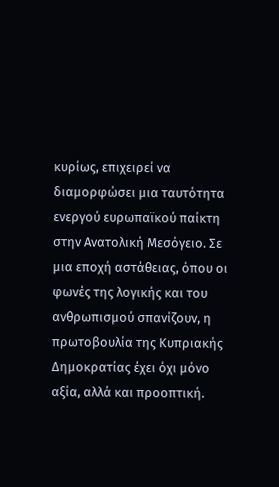κυρίως, επιχειρεί να διαμορφώσει μια ταυτότητα ενεργού ευρωπαϊκού παίκτη στην Ανατολική Μεσόγειο. Σε μια εποχή αστάθειας, όπου οι φωνές της λογικής και του ανθρωπισμού σπανίζουν, η πρωτοβουλία της Κυπριακής Δημοκρατίας έχει όχι μόνο αξία, αλλά και προοπτική.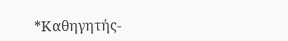*Καθηγητής-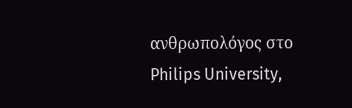ανθρωπολόγος στο Philips University,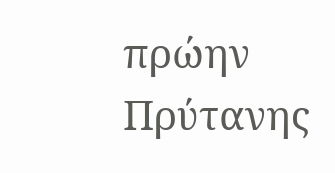πρώην Πρύτανης